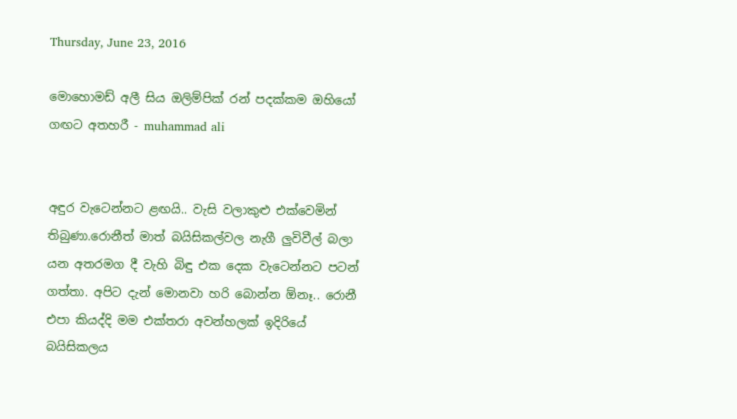Thursday, June 23, 2016

මොහොමඩ් අලී සිය ඔලිම්පික් රන් පදක්කම ඔහියෝ ගඟට අතහරී - muhammad ali


අඳුර වැටෙන්නට ළඟයි.. වැසි වලාකුළු එක්වෙමින් තිබුණා.රොනීත් මාත් බයිසිකල්වල නැගී ලුවිවීල් බලා යන අතරමග දී වැහි බිඳු එක දෙක වැටෙන්නට පටන් ගත්තා. අපිට දැන් මොනවා හරි බොන්න ඕනෑ.. රොනී එපා කියද්දි මම එක්තරා අවන්හලක් ඉදිරියේ බයිසිකලය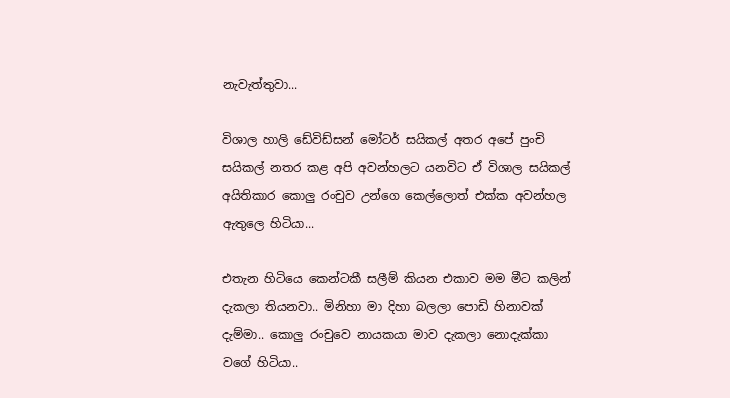නැවැත්තුවා...

විශාල හාලි ඩේවිඩ්සන් මෝටර් සයිකල් අතර අපේ පුංචි සයිකල් නතර කළ අපි අවන්හලට යනවිට ඒ විශාල සයිකල් අයිතිකාර කොලු රංචුව උන්ගෙ කෙල්ලොත් එක්ක අවන්හල ඇතුලෙ හිටියා...

එතැන හිටියෙ කෙන්ටකී සලීම් කියන එකාව මම මීට කලින් දැකලා තියනවා.. මිනිහා මා දිහා බලලා පොඩි හිනාවක් දැම්මා.. කොලු රංචුවෙ නායකයා මාව දැකලා නොදැක්කා වගේ හිටියා..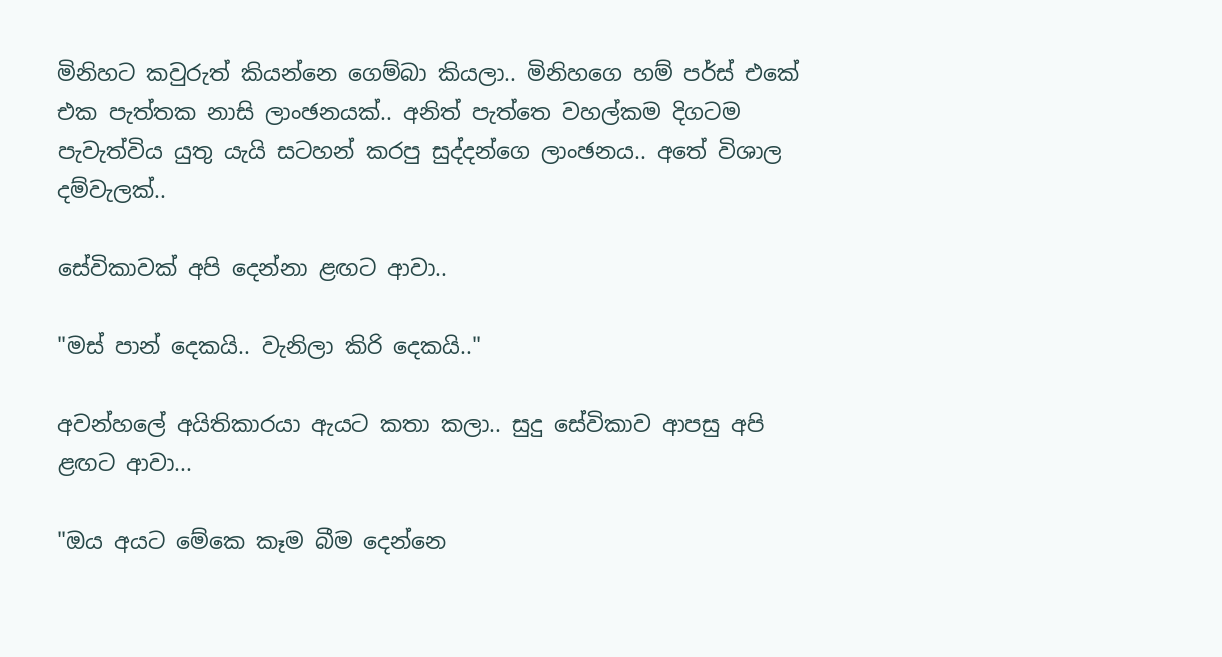මිනිහට කවුරුත් කියන්නෙ ගෙම්බා කියලා.. මිනිහගෙ හම් පර්ස් එකේ එක පැත්තක නාසි ලාංඡනයක්.. අනිත් පැත්තෙ වහල්කම දිගටම පැවැත්විය යුතු යැයි සටහන් කරපු සුද්දන්ගෙ ලාංඡනය.. අතේ විශාල දම්වැලක්..

සේවිකාවක් අපි දෙන්නා ළඟට ආවා..

"මස් පාන් දෙකයි.. වැනිලා කිරි දෙකයි.."

අවන්හලේ අයිතිකාරයා ඇයට කතා කලා.. සුදු සේවිකාව ආපසු අපි ළඟට ආවා...

"ඔය අයට මේකෙ කෑම බීම දෙන්නෙ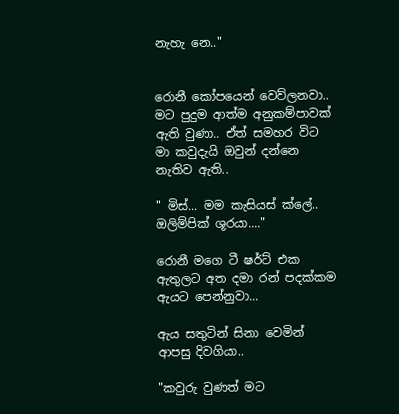නැහැ නෙ.."


රොනී කෝපයෙන් වෙව්ලනවා.. මට පුදුම ආත්ම අනුකම්පාවක් ඇති වුණා.. ඒත් සමහර විට මා කවුදැයි ඔවුන් දන්නෙ නැතිව ඇති..

" මිස්... මම කැසියස් ක්ලේ.. ඔලිම්පික් ශූරයා...."

රොනී මගෙ ටී ෂර්ට් එක ඇතුලට අත දමා රන් පදක්කම ඇයට පෙන්නුවා...

ඇය සතුටින් සිනා වෙමින් ආපසු දිවගියා..

"කවුරු වුණත් මට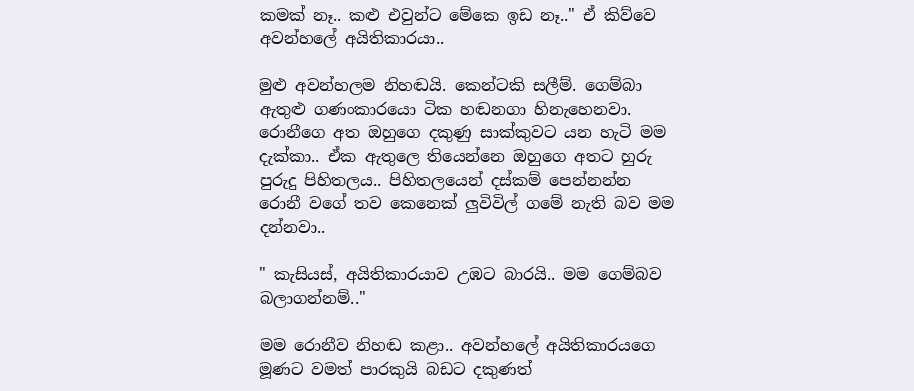කමක් නෑ.. කළු එවුන්ට මේකෙ ඉඩ නෑ.." ඒ කිව්වෙ අවන්හලේ අයිතිකාරයා..

මුළු අවන්හලම නිහඬයි. කෙන්ටකි සලීම්. ගෙම්බා ඇතුළු ගණංකාරයො ටික හඬනගා හිනැහෙනවා. රොනීගෙ අත ඔහුගෙ දකුණු සාක්කුවට යන හැටි මම දැක්කා.. ඒක ඇතුලෙ තියෙන්නෙ ඔහුගෙ අතට හුරු පුරුදු පිහිතලය.. පිහිතලයෙන් දස්කම් පෙන්නන්න රොනී වගේ තව කෙනෙක් ලුවිවිල් ගමේ නැති බව මම දන්නවා..

" කැසියස්, අයිතිකාරයාව උඹට බාරයි.. මම ගෙම්බව බලාගන්නම්.."

මම රොනීව නිහඬ කළා.. අවන්හලේ අයිතිකාරයගෙ මූණට වමත් පාරකුයි බඩට දකුණත්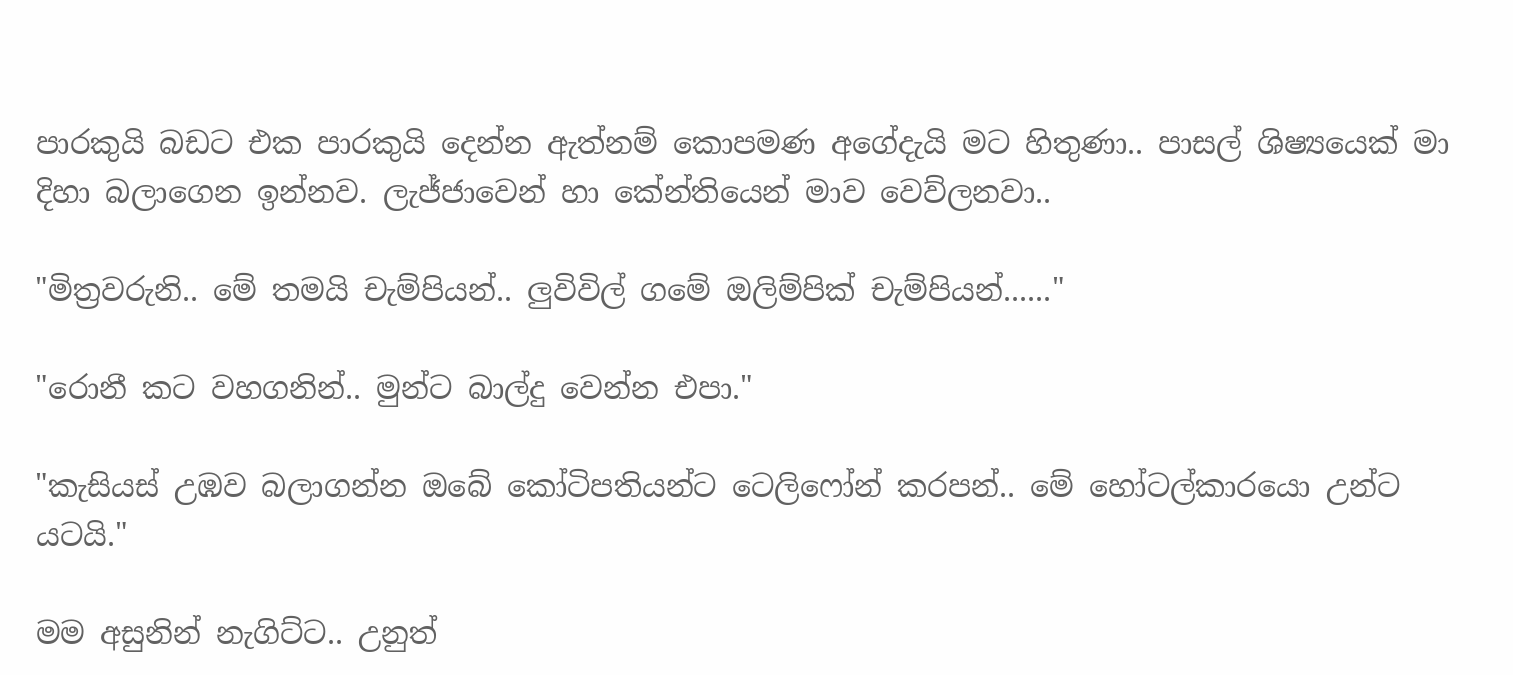පාරකුයි බඩට එක පාරකුයි දෙන්න ඇත්නම් කොපමණ අගේදැයි මට හිතුණා.. පාසල් ශිෂ්‍යයෙක් මා දිහා බලාගෙන ඉන්නව. ලැජ්ජාවෙන් හා කේන්තියෙන් මාව වෙව්ලනවා..

"මිත්‍රවරුනි.. මේ තමයි චැම්පියන්.. ලුවිවිල් ගමේ ඔලිම්පික් චැම්පියන්......"

"රොනී කට වහගනින්.. මුන්ට බාල්දු වෙන්න එපා."

"කැසියස් උඹව බලාගන්න ඔබේ කෝටිපතියන්ට ටෙලිෆෝන් කරපන්.. මේ හෝටල්කාරයො උන්ට යටයි."

මම අසුනින් නැගිට්ට.. උනුත්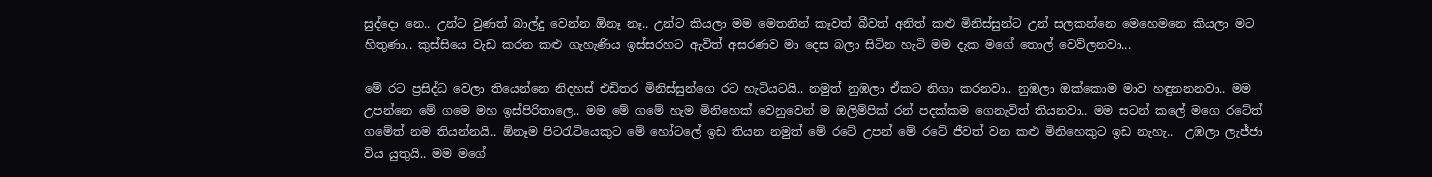සුද්දො නෙ.. උන්ට වුණත් බාල්දු වෙන්න ඕනෑ නෑ.. උන්ට කියලා මම මෙතනින් කෑවත් බීවත් අනිත් කළු මිනිස්සුන්ට උන් සලකන්නෙ මෙහෙමනෙ කියලා මට හිතුණා.. කුස්සියෙ වැඩ කරන කළු ගැහැණිය ඉස්සරහට ඇවිත් අසරණව මා දෙස බලා සිටින හැටි මම දැක මගේ තොල් වෙව්ලනවා...

මේ රට ප්‍රසිද්ධ වෙලා තියෙන්නෙ නිදහස් එඩිතර මිනිස්සුන්ගෙ රට හැටියටයි.. නමුත් නුඹලා ඒකට නිගා කරනවා.. නුඹලා ඔක්කොම මාව හඳුනනනවා.. මම උපන්නෙ මේ ගමෙ මහ ඉස්පිරිතාලෙ.. මම මේ ගමේ හැම මිනිහෙක් වෙනුවෙන් ම ඔලිම්පික් රන් පදක්කම ගෙනැවිත් තියනවා.. මම සටන් කලේ මගෙ රටේත් ගමේත් නම තියන්නයි.. ඕනෑම පිටරැටියෙකුට මේ හෝටලේ ඉඩ තියන නමුත් මේ රටේ උපන් මේ රටේ ජීවත් වන කළු මිනිහෙකුට ඉඩ නැහැ..  උඹලා ලැජ්ජා විය යුතුයි.. මම මගේ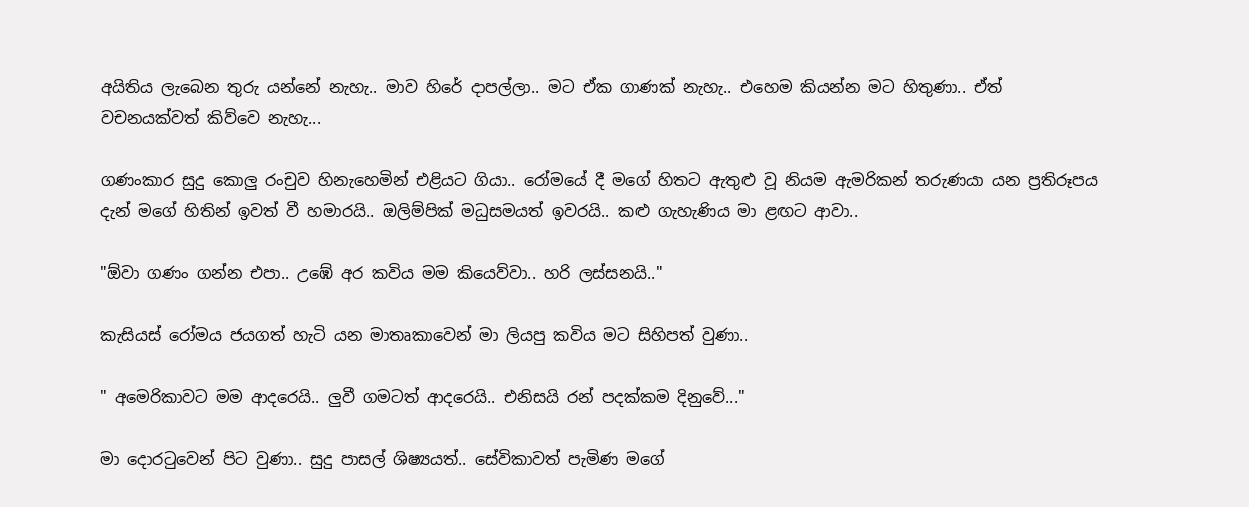අයිතිය ලැබෙන තුරු යන්නේ නැහැ.. මාව හිරේ දාපල්ලා.. මට ඒක ගාණක් නැහැ.. එහෙම කියන්න මට හිතුණා.. ඒත් වචනයක්වත් කිව්වෙ නැහැ...

ගණංකාර සුදු කොලු රංචුව හිනැහෙමින් එළියට ගියා.. රෝමයේ දී මගේ හිතට ඇතුළු වූ නියම ඇමරිකන් තරුණයා යන ප්‍රතිරූපය දැන් මගේ හිතින් ඉවත් වී හමාරයි.. ඔලිම්පික් මධුසමයත් ඉවරයි.. කළු ගැහැණිය මා ළඟට ආවා..

"ඕවා ගණං ගන්න එපා.. උඹේ අර කවිය මම කියෙව්වා.. හරි ලස්සනයි.."

කැසියස් රෝමය ජයගත් හැටි යන මාතෘකාවෙන් මා ලියපු කවිය මට සිහිපත් වුණා..

" අමෙරිකාවට මම ආදරෙයි.. ලුවී ගමටත් ආදරෙයි.. එනිසයි රන් පදක්කම දිනුවේ..."

මා දොරටුවෙන් පිට වුණා.. සුදු පාසල් ශිෂ්‍යයත්.. සේවිකාවත් පැමිණ මගේ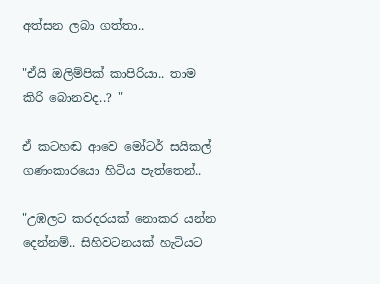අත්සන ලබා ගත්තා..

"ඒයි ඔලිම්පික් කාපිරියා.. තාම කිරි බොනවද..? "

ඒ කටහඬ ආවෙ මෝටර් සයිකල් ගණංකාරයො හිටිය පැත්තෙන්..

"උඹලට කරදරයක් නොකර යන්න දෙන්නම්.. සිහිවටනයක් හැටියට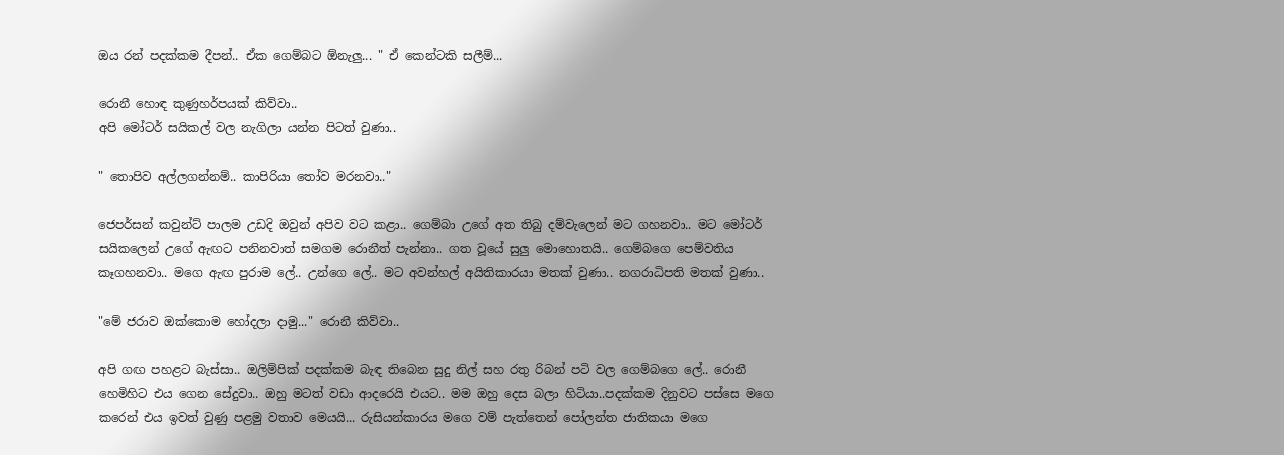ඔය රන් පදක්කම දීපන්.. ඒක ගෙම්බට ඕනැලු... " ඒ කෙන්ටකි සලීම්...

රොනී හොඳ කුණුහර්පයක් කිව්වා..
අපි මෝටර් සයිකල් වල නැගිලා යන්න පිටත් වුණා..

" තොපිව අල්ලගන්නම්.. කාපිරියා තෝව මරනවා.."

ජෙපර්සන් කවුන්ට් පාලම උඩදි ඔවුන් අපිව වට කළා.. ගෙම්බා උගේ අත තිබු දම්වැලෙන් මට ගහනවා.. මට මෝටර් සයිකලෙන් උගේ ඇඟට පනිනවාත් සමගම රොනීත් පැන්නා.. ගත වූයේ සුලු මොහොතයි.. ගෙම්බගෙ පෙම්වතිය කෑගහනවා.. මගෙ ඇඟ පුරාම ලේ.. උන්ගෙ ලේ.. මට අවන්හල් අයිතිකාරයා මතක් වුණා.. නගරාධිපති මතක් වුණා..

"මේ ජරාව ඔක්කොම හෝදලා දාමු..." රොනී කිව්වා..

අපි ගඟ පහළට බැස්සා.. ඔලිම්පික් පදක්කම බැඳ තිබෙන සුදු නිල් සහ රතු රිබන් පටි වල ගෙම්බගෙ ලේ.. රොනී හෙමිහිට එය ගෙන සේදුවා.. ඔහු මටත් වඩා ආදරෙයි එයට.. මම ඔහු දෙස බලා හිටියා..පදක්කම දිනුවට පස්සෙ මගෙ කරෙන් එය ඉවත් වුණු පළමු වතාව මෙයයි... රුසියන්කාරය මගෙ වම් පැත්තෙන් පෝලන්ත ජාතිකයා මගෙ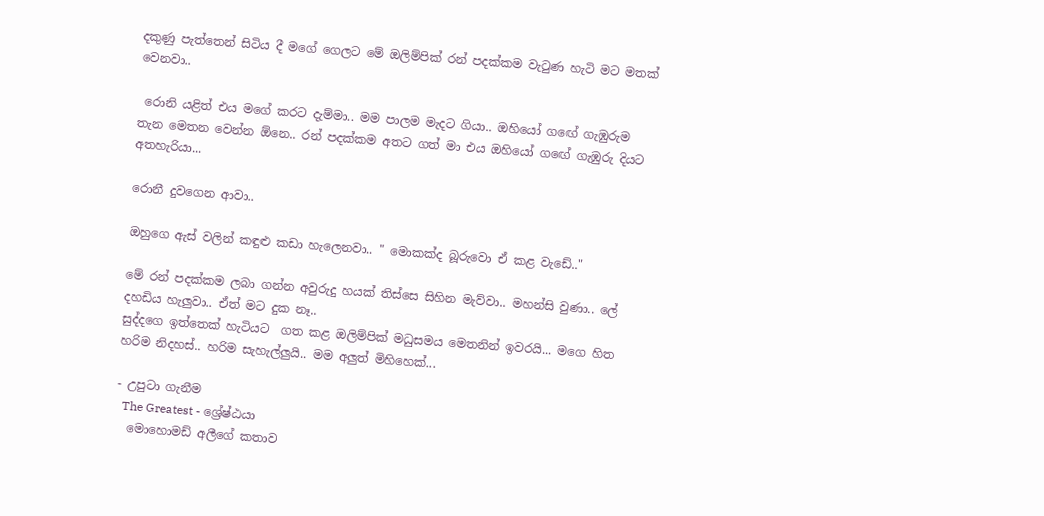දකුණු පැත්තෙන් සිටිය දී මගේ ගෙලට මේ ඔලිම්පික් රන් පදක්කම වැටුණ හැටි මට මතක් වෙනවා..

 රොනි යළිත් එය මගේ කරට දැම්මා.. මම පාලම මැදට ගියා.. ඔහියෝ ගඟේ ගැඹුරුම  තැන මෙතන වෙන්න ඕනෙ.. රන් පදක්කම අතට ගත් මා එය ඔහියෝ ගඟේ ගැඹුරු දියට අතහැරියා...

රොනී දුවගෙන ආවා..

ඔහුගෙ ඇස් වලින් කඳුළු කඩා හැලෙනවා.. " මොකක්ද බූරුවො ඒ කළ වැඩේ.."

මේ රන් පදක්කම ලබා ගන්න අවුරුදු හයක් තිස්සෙ සිහින මැව්වා.. මහන්සි වුණා.. ලේ දහඩිය හැලුවා.. ඒත් මට දුක නෑ..
සුද්දගෙ ඉත්තෙක් හැටියට  ගත කළ ඔලිම්පික් මධුසමය මෙතනින් ඉවරයි... මගෙ හිත හරිම නිදහස්.. හරිම සැහැල්ලුයි.. මම අලුත් මිහිහෙක්...

- උපුටා ගැනීම
  The Greatest - ශ්‍රේෂ්ඨයා
  මොහොමඩ් අලීගේ කතාව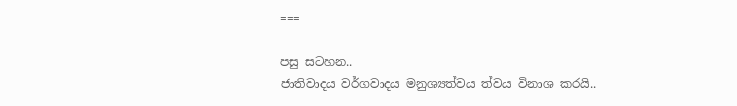===

පසු සටහන..
ජාතිවාදය වර්ගවාදය මනුශ්‍යත්වය ත්වය විනාශ කරයි..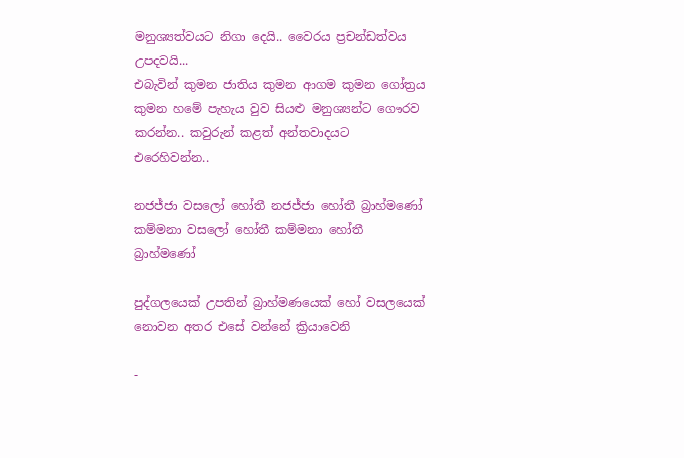මනුශ්‍යත්වයට නිගා දෙයි.. වෛරය ප්‍රචන්ඩත්වය උපදවයි...
එබැවින් කුමන ජාතිය කුමන ආගම කුමන ගෝත්‍රය කුමන හමේ පැහැය වුව සියළු මනුශ්‍යන්ට ගෞරව කරන්න.. කවුරුන් කළත් අන්තවාදයට එරෙහිවන්න..

නජජ්ජා වසලෝ හෝතී නජජ්ජා හෝතී බ්‍රාහ්මණෝ
කම්මනා වසලෝ හෝතී කම්මනා හෝතී බ්‍රාහ්මණෝ

පුද්ගලයෙක් උපතින් බ්‍රාහ්මණයෙක් හෝ වසලයෙක් නොවන අතර එසේ වන්නේ ක්‍රියාවෙනි

-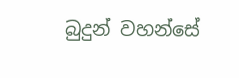බුදුන් වහන්සේ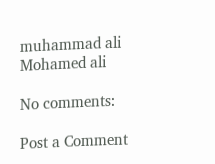muhammad ali
Mohamed ali

No comments:

Post a Comment